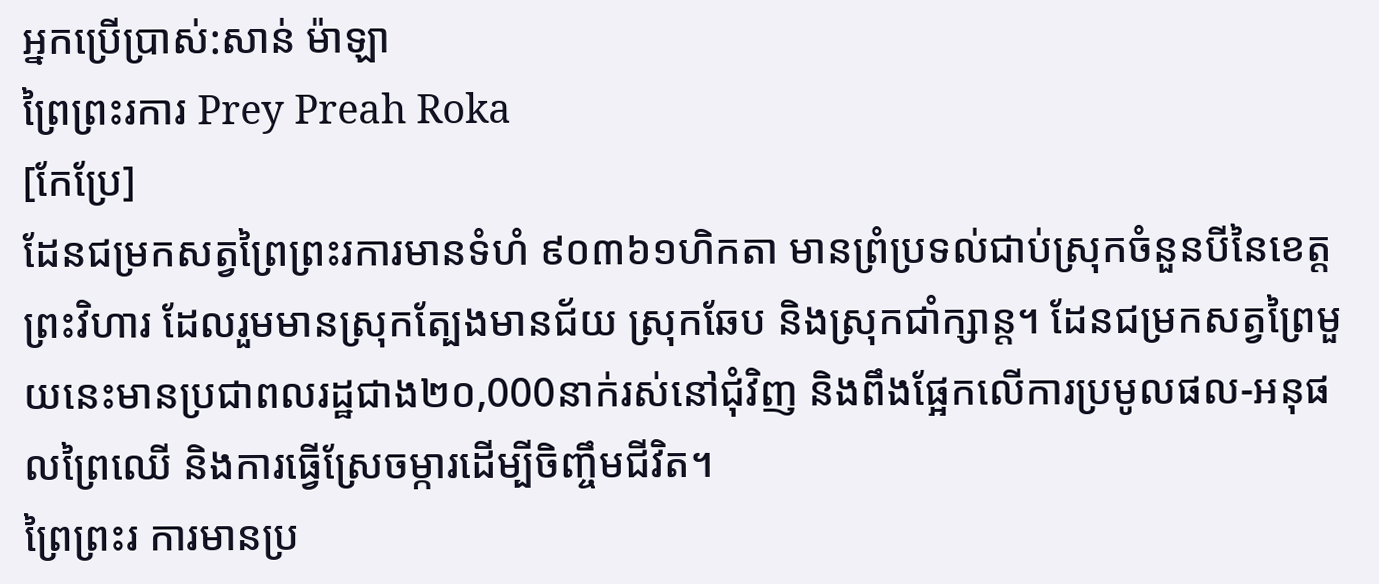អ្នកប្រើប្រាស់:សាន់ ម៉ាឡា
ព្រៃព្រះរការ Prey Preah Roka
[កែប្រែ]
ដែនជម្រកសត្វព្រៃព្រះរការមានទំហំ ៩០៣៦១ហិកតា មានព្រំប្រទល់ជាប់ស្រុកចំនួនបីនៃខេត្តព្រះវិហារ ដែលរួមមានស្រុកត្បែងមានជ័យ ស្រុកឆែប និងស្រុកជាំក្សាន្ត។ ដែនជម្រកសត្វព្រៃមួយនេះមានប្រជាពលរដ្ឋជាង២០,000នាក់រស់នៅជុំវិញ និងពឹងផ្អែកលើការប្រមូលផល-អនុផលព្រៃឈើ និងការធ្វើស្រែចម្ការដើម្បីចិញ្ចឹមជីវិត។
ព្រៃព្រះរ ការមានប្រ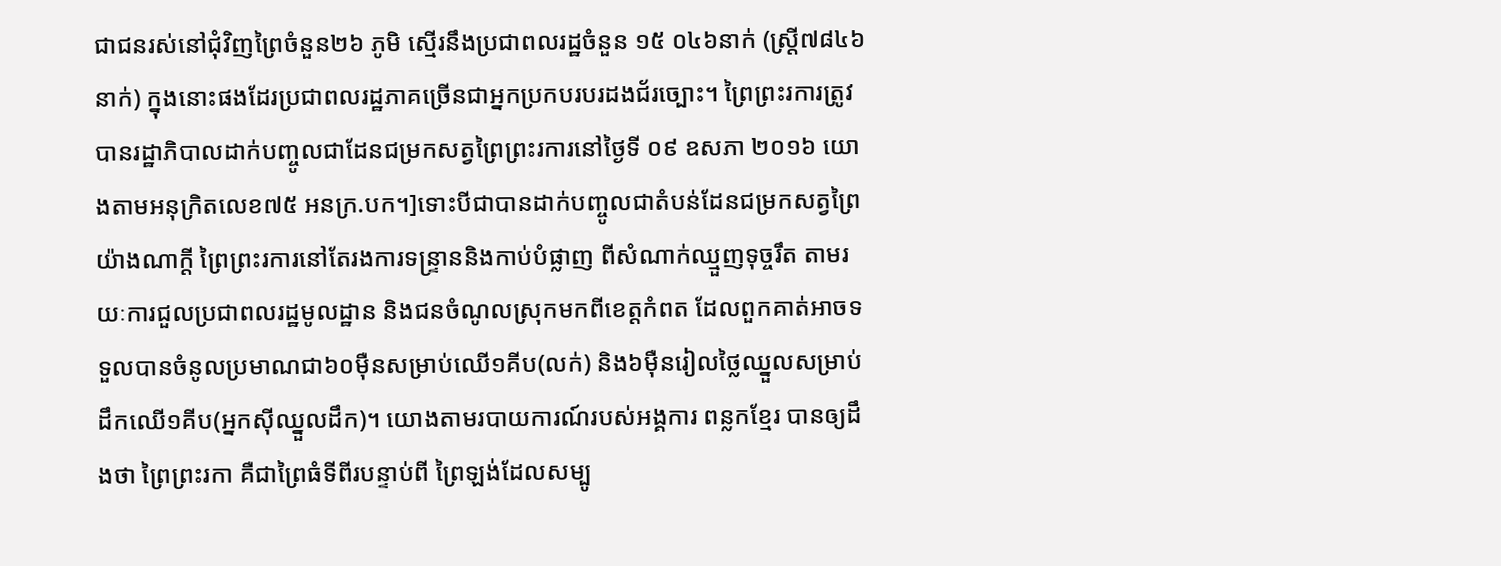ជាជនរស់នៅជុំវិញព្រៃចំនួន២៦ ភូមិ ស្មើរនឹងប្រជាពលរដ្ឋចំនួន ១៥ ០៤៦នាក់ (ស្ត្រី៧៨៤៦នាក់) ក្នុងនោះផងដែរប្រជាពលរដ្ឋភាគច្រើនជាអ្នកប្រកបរបរដងជ័រច្បោះ។ ព្រៃព្រះរការត្រូវបានរដ្ឋាភិបាលដាក់បញ្ចូលជាដែនជម្រកសត្វព្រៃព្រះរការនៅថ្ងៃទី ០៩ ឧសភា ២០១៦ យោងតាមអនុក្រិតលេខ៧៥ អនក្រ.បក។]ទោះបីជាបានដាក់បញ្ចូលជាតំបន់ដែនជម្រកសត្វព្រៃយ៉ាងណាក្តី ព្រៃព្រះរការនៅតែរងការទន្ទ្រាននិងកាប់បំផ្លាញ ពីសំណាក់ឈ្មួញទុច្ចរឹត តាមរយៈការជួលប្រជាពលរដ្ឋមូលដ្ឋាន និងជនចំណូលស្រុកមកពីខេត្តកំពត ដែលពួកគាត់អាចទទួលបានចំនូលប្រមាណជា៦០ម៉ឺនសម្រាប់ឈើ១គីប(លក់) និង៦ម៉ឺនរៀលថ្លៃឈ្នួលសម្រាប់ដឹកឈើ១គីប(អ្នកស៊ីឈ្នួលដឹក)។ យោងតាមរបាយការណ៍របស់អង្គការ ពន្លកខ្មែរ បានឲ្យដឹងថា ព្រៃព្រះរកា គឺជាព្រៃធំទីពីរបន្ទាប់ពី ព្រៃឡង់ដែលសម្បូ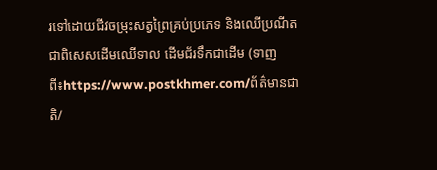រទៅដោយជីវចម្រុះសត្វព្រៃគ្រប់ប្រភេទ និងឈើប្រណីតជាពិសេសដើមឈើទាល ដើមជ័រទឹកជាដើម (ទាញពី៖https://www.postkhmer.com/ព័ត៌មានជាតិ/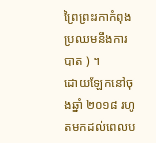ព្រៃព្រះរកាកំពុងប្រឈមនឹងការបាត ) ។
ដោយឡែកនៅចុងឆ្នាំ ២០១៨ រហូតមកដល់ពេលប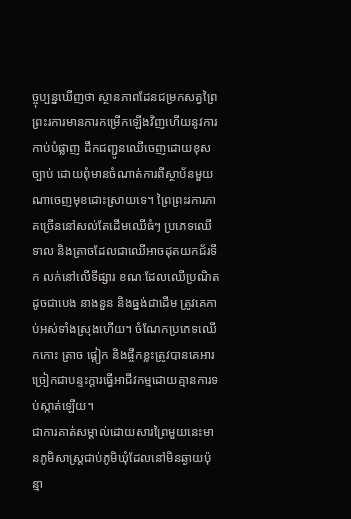ច្ចុប្បន្នឃើញថា ស្ថានភាពដែនជម្រកសត្វព្រៃព្រះរការមានការកម្រើកឡើងវិញហើយនូវការកាប់បំផ្លាញ ដឹកជញ្ជូនឈើចេញដោយខុសច្បាប់ ដោយពុំមានចំណាត់ការពីស្ថាប័នមួយណាចេញមុខដោះស្រាយទេ។ ព្រៃព្រះរការភាគច្រើននៅសល់តែដើមឈើធំៗ ប្រភេទឈើទាល និងត្រាចដែលជាឈើអាចដុតយកជ័រទឹក លក់នៅលើទីផ្សារ ខណៈដែលឈើប្រណិត ដូចជាបេង នាងនួន និងធ្នង់ជាដើម ត្រូវគេកាប់អស់ទាំងស្រុងហើយ។ ចំណែកប្រភេទឈើកកោះ ត្រាច ផ្តៀក និងផ្ចឹកខ្លះត្រូវបានគេអារច្រៀកជាបន្ទះក្តារធ្វើអាជីវកម្មដោយគ្មានការទប់ស្កាត់ឡើយ។
ជាការគាត់សម្គាល់ដោយសារព្រៃមួយនេះមានភូមិសាស្ត្រជាប់ភូមិឃុំដែលនៅមិនឆ្ងាយប៉ុន្មា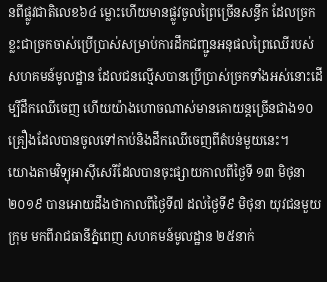នពីផ្លូវជាតិលេខ៦៤ ម្លោះហើយមានផ្លូវចូលព្រៃច្រើនសន្ធឹក ដែលច្រកខ្លះជាច្រកចាស់ប្រើប្រាស់សម្រាប់ការដឹកជញ្ជូនអនុផលព្រៃឈើរបស់សហគមន៍មូលដ្ឋាន ដែលជនល្មើសបានប្រើប្រាស់ច្រកទាំងអស់នោះដើម្បីដឹកឈើចេញ ហើយយ៉ាងហោចណាស់មានគោយន្តច្រើនជាង១០គ្រឿងដែលបានចូលទៅកាប់និងដឹកឈើចេញពីតំបន់មួយនេះ។
យោងតាមវិទ្យុអាស៊ីសេរីដែលបានចុះផ្សាយកាលពីថ្ងៃទី ១៣ មិថុនា ២០១៩ បានអោយដឹងថាកាលពីថ្ងៃទី៧ ដល់ថ្ងៃទី៩ មិថុនា យុវជនមួយក្រុម មកពីរាជធានីភ្នំពេញ សហគមន៍មូលដ្ឋាន ២៥នាក់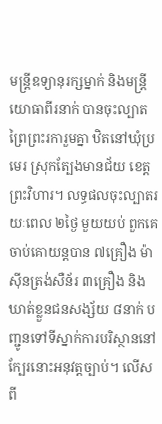មន្ត្រីឧទ្យានុរក្សម្នាក់ និងមន្ត្រីយោធាពីរនាក់ បានចុះល្បាតព្រៃព្រះរការួមគ្នា ឋិតនៅឃុំប្រមេរ ស្រុកត្បែងមានជ័យ ខេត្តព្រះវិហារ។ លទ្ធផលចុះល្បាតរយៈពេល ២ថ្ងៃ មួយយប់ ពួកគេចាប់គោយន្តបាន ៧គ្រឿង ម៉ាស៊ីនត្រង់សឺន័រ ៣គ្រឿង និងឃាត់ខ្លួនជនសង្ស័យ ៨នាក់ បញ្ជូនទៅទីស្នាក់ការបរិស្ថាននៅក្បែរនោះអនុវត្តច្បាប់។ លើសពី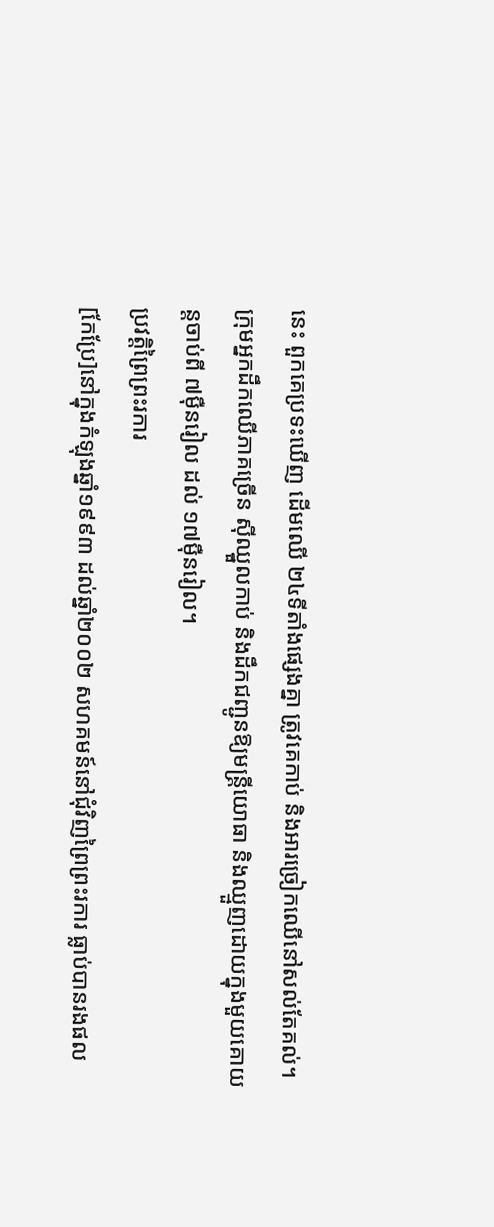នេះ ពួកគេប្រទះឃើញ ដើមឈើ ២៤ទីតាំងផ្សេងគ្នា ត្រូវគេកាប់ និងអារច្រៀកឈើនៅសល់តែគល់។ ក្រុមអ្នកដឹកឈើភាគច្រើន ស៊ីឈ្នួលកាប់ និងដឹកជញ្ជូនឱ្យមន្ត្រីយោធា និងឈ្មួញដោយក្នុងមួយគោយន្តចាប់ពី ៧ម៉ឺនរៀល ដល់ ១៧ម៉ឺនរៀល។
ប្រវត្តិព្រៃព្រះរការ
[កែប្រែ]នៅក្នុងកំឡុងឆ្នាំ១៩៩៣ ដល់ឆ្នាំ២០០២ សហគមន៍នៅជុំវិញព្រៃព្រះរការ ធ្លាប់បានរងផល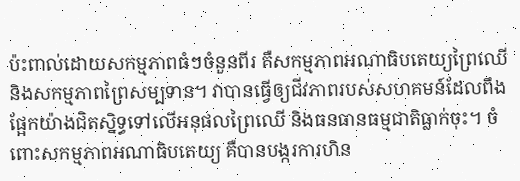ប៉ះពាល់ដោយសកម្មភាពធំៗចំនួនពីរ គឺសកម្មភាពអណាធិបតេយ្យព្រៃឈើនិងសកម្មភាពព្រៃសម្បទាន។ វាបានធ្វើឲ្យជីវភាពរបស់សហគមន៍ដែលពឹងផ្អែកយ៉ាងជិតស្និទ្ធទៅលើអនុផលព្រៃឈើ និងធនធានធម្មជាតិធ្លាក់ចុះ។ ចំពោះសកម្មភាពអណាធិបតេយ្យ គឺបានបង្ករការហិន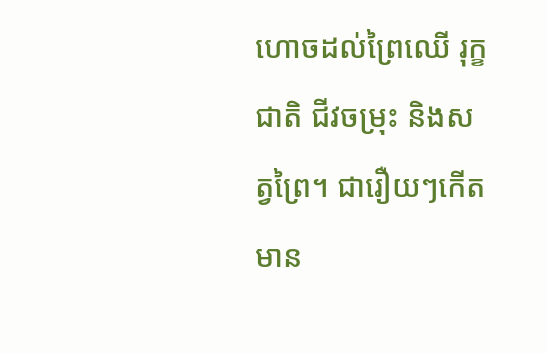ហោចដល់ព្រៃឈើ រុក្ខជាតិ ជីវចម្រុះ និងសត្វព្រៃ។ ជារឿយៗកើតមាន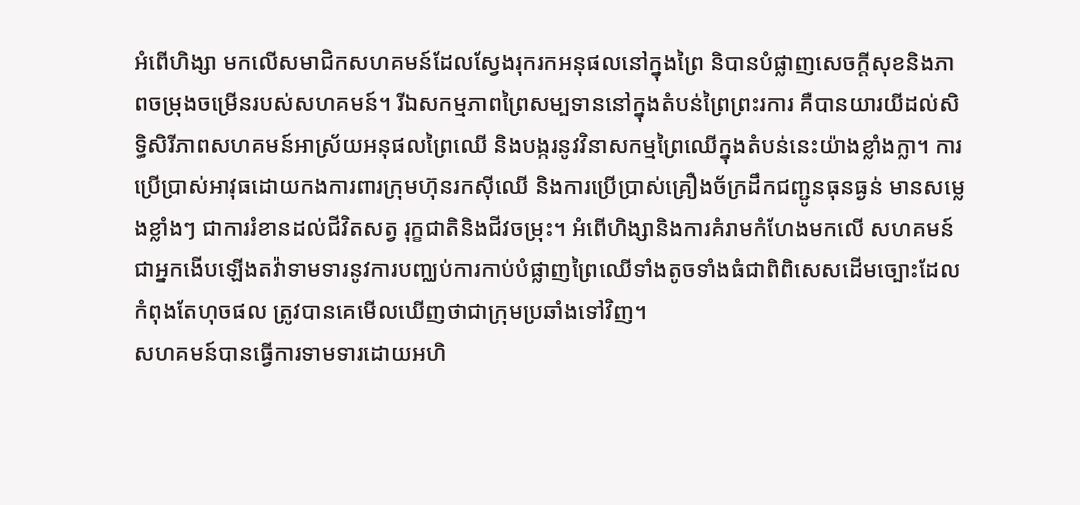អំពើហិង្សា មកលើសមាជិកសហគមន៍ដែលស្វែងរុករកអនុផលនៅក្នុងព្រៃ និបានបំផ្លាញសេចក្តីសុខនិងភាពចម្រុងចម្រើនរបស់សហគមន៍។ រីឯសកម្មភាពព្រៃសម្បទាននៅក្នុងតំបន់ព្រៃព្រះរការ គឺបានយារយីដល់សិទ្ធិសិរីភាពសហគមន៍អាស្រ័យអនុផលព្រៃឈើ និងបង្ករនូវវិនាសកម្មព្រៃឈើក្នុងតំបន់នេះយ៉ាងខ្លាំងក្លា។ ការប្រើប្រាស់អាវុធដោយកងការពារក្រុមហ៊ុនរកស៊ីឈើ និងការប្រើប្រាស់គ្រឿងច័ក្រដឹកជញ្ជូនធុនធ្ងន់ មានសម្លេងខ្លាំងៗ ជាការរំខានដល់ជីវិតសត្វ រុក្ខជាតិនិងជីវចម្រុះ។ អំពើហិង្សានិងការគំរាមកំហែងមកលើ សហគមន៍ ជាអ្នកងើបឡើងតវ៉ាទាមទារនូវការបញ្ឈប់ការកាប់បំផ្លាញព្រៃឈើទាំងតូចទាំងធំជាពិពិសេសដើមច្បោះដែលកំពុងតែហុចផល ត្រូវបានគេមើលឃើញថាជាក្រុមប្រឆាំងទៅវិញ។
សហគមន៍បានធ្វើការទាមទារដោយអហិ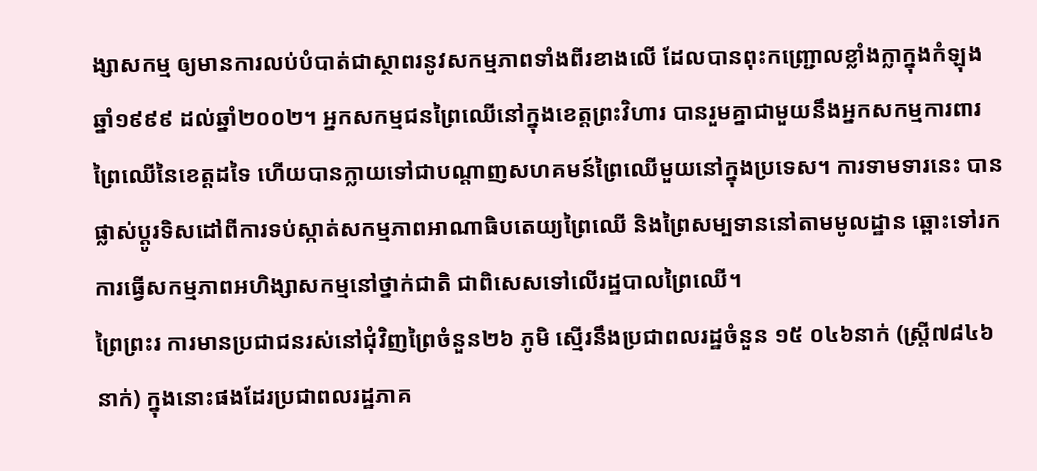ង្សាសកម្ម ឲ្យមានការលប់បំបាត់ជាស្ថាពរនូវសកម្មភាពទាំងពីរខាងលើ ដែលបានពុះកញ្រ្ជោលខ្លាំងក្លាក្នុងកំឡុងឆ្នាំ១៩៩៩ ដល់ឆ្នាំ២០០២។ អ្នកសកម្មជនព្រៃឈើនៅក្នុងខេត្តព្រះវិហារ បានរួមគ្នាជាមួយនឹងអ្នកសកម្មការពារព្រៃឈើនៃខេត្តដទៃ ហើយបានក្លាយទៅជាបណ្តាញសហគមន៍ព្រៃឈើមួយនៅក្នុងប្រទេស។ ការទាមទារនេះ បានផ្លាស់ប្តូរទិសដៅពីការទប់ស្កាត់សកម្មភាពអាណាធិបតេយ្យព្រៃឈើ និងព្រៃសម្បទាននៅតាមមូលដ្ឋាន ឆ្ពោះទៅរកការធ្វើសកម្មភាពអហិង្សាសកម្មនៅថ្នាក់ជាតិ ជាពិសេសទៅលើរដ្ឋបាលព្រៃឈើ។
ព្រៃព្រះរ ការមានប្រជាជនរស់នៅជុំវិញព្រៃចំនួន២៦ ភូមិ ស្មើរនឹងប្រជាពលរដ្ឋចំនួន ១៥ ០៤៦នាក់ (ស្ត្រី៧៨៤៦នាក់) ក្នុងនោះផងដែរប្រជាពលរដ្ឋភាគ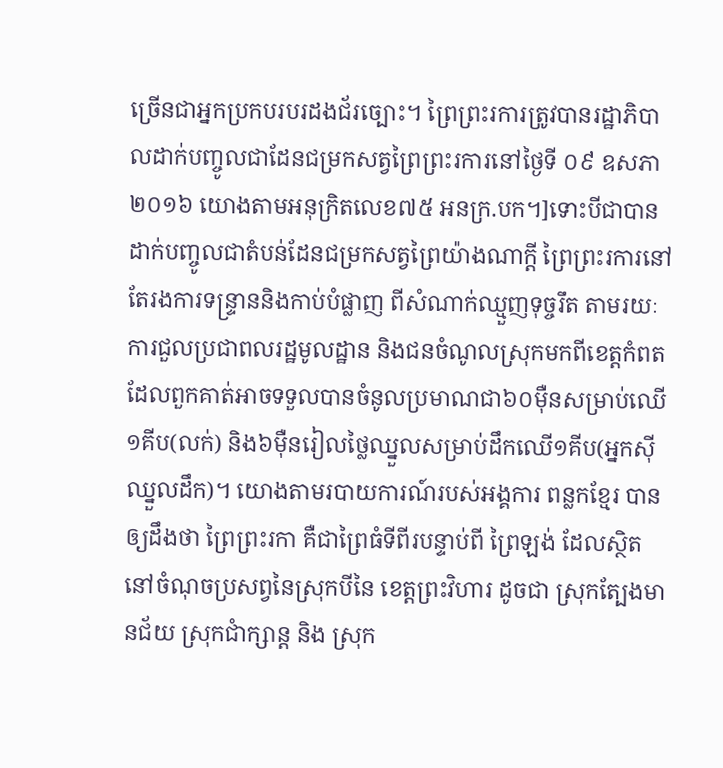ច្រើនជាអ្នកប្រកបរបរដងជ័រច្បោះ។ ព្រៃព្រះរការត្រូវបានរដ្ឋាភិបាលដាក់បញ្ចូលជាដែនជម្រកសត្វព្រៃព្រះរការនៅថ្ងៃទី ០៩ ឧសភា ២០១៦ យោងតាមអនុក្រិតលេខ៧៥ អនក្រ.បក។]ទោះបីជាបានដាក់បញ្ចូលជាតំបន់ដែនជម្រកសត្វព្រៃយ៉ាងណាក្តី ព្រៃព្រះរការនៅតែរងការទន្ទ្រាននិងកាប់បំផ្លាញ ពីសំណាក់ឈ្មួញទុច្ចរឹត តាមរយៈការជួលប្រជាពលរដ្ឋមូលដ្ឋាន និងជនចំណូលស្រុកមកពីខេត្តកំពត ដែលពួកគាត់អាចទទួលបានចំនូលប្រមាណជា៦០ម៉ឺនសម្រាប់ឈើ១គីប(លក់) និង៦ម៉ឺនរៀលថ្លៃឈ្នួលសម្រាប់ដឹកឈើ១គីប(អ្នកស៊ីឈ្នួលដឹក)។ យោងតាមរបាយការណ៍របស់អង្គការ ពន្លកខ្មែរ បានឲ្យដឹងថា ព្រៃព្រះរកា គឺជាព្រៃធំទីពីរបន្ទាប់ពី ព្រៃឡង់ ដែលស្ថិតនៅចំណុចប្រសព្វនៃស្រុកបីនៃ ខេត្តព្រះវិហារ ដូចជា ស្រុកត្បែងមានជ័យ ស្រុកជាំក្សាន្ត និង ស្រុក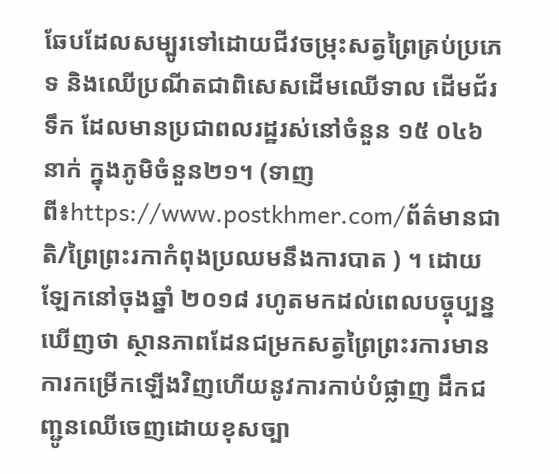ឆែបដែលសម្បូរទៅដោយជីវចម្រុះសត្វព្រៃគ្រប់ប្រភេទ និងឈើប្រណីតជាពិសេសដើមឈើទាល ដើមជ័រទឹក ដែលមានប្រជាពលរដ្ឋរស់នៅចំនួន ១៥ ០៤៦ នាក់ ក្នុងភូមិចំនួន២១។ (ទាញពី៖https://www.postkhmer.com/ព័ត៌មានជាតិ/ព្រៃព្រះរកាកំពុងប្រឈមនឹងការបាត ) ។ ដោយឡែកនៅចុងឆ្នាំ ២០១៨ រហូតមកដល់ពេលបច្ចុប្បន្នឃើញថា ស្ថានភាពដែនជម្រកសត្វព្រៃព្រះរការមានការកម្រើកឡើងវិញហើយនូវការកាប់បំផ្លាញ ដឹកជញ្ជូនឈើចេញដោយខុសច្បា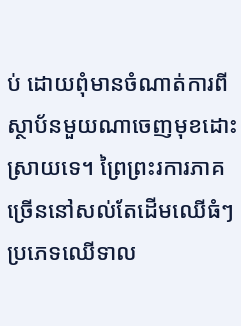ប់ ដោយពុំមានចំណាត់ការពីស្ថាប័នមួយណាចេញមុខដោះស្រាយទេ។ ព្រៃព្រះរការភាគច្រើននៅសល់តែដើមឈើធំៗ ប្រភេទឈើទាល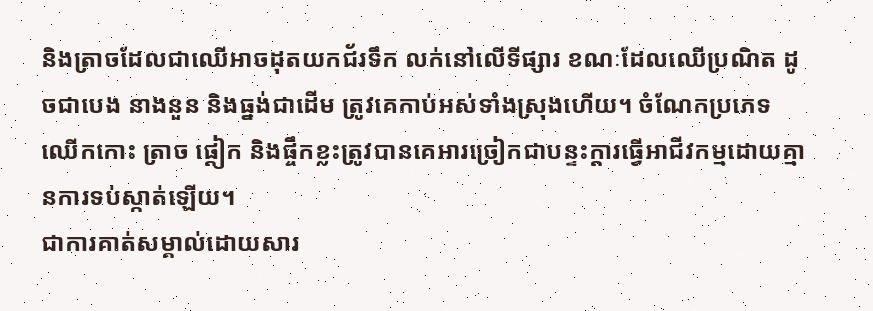និងត្រាចដែលជាឈើអាចដុតយកជ័រទឹក លក់នៅលើទីផ្សារ ខណៈដែលឈើប្រណិត ដូចជាបេង នាងនួន និងធ្នង់ជាដើម ត្រូវគេកាប់អស់ទាំងស្រុងហើយ។ ចំណែកប្រភេទឈើកកោះ ត្រាច ផ្តៀក និងផ្ចឹកខ្លះត្រូវបានគេអារច្រៀកជាបន្ទះក្តារធ្វើអាជីវកម្មដោយគ្មានការទប់ស្កាត់ឡើយ។
ជាការគាត់សម្គាល់ដោយសារ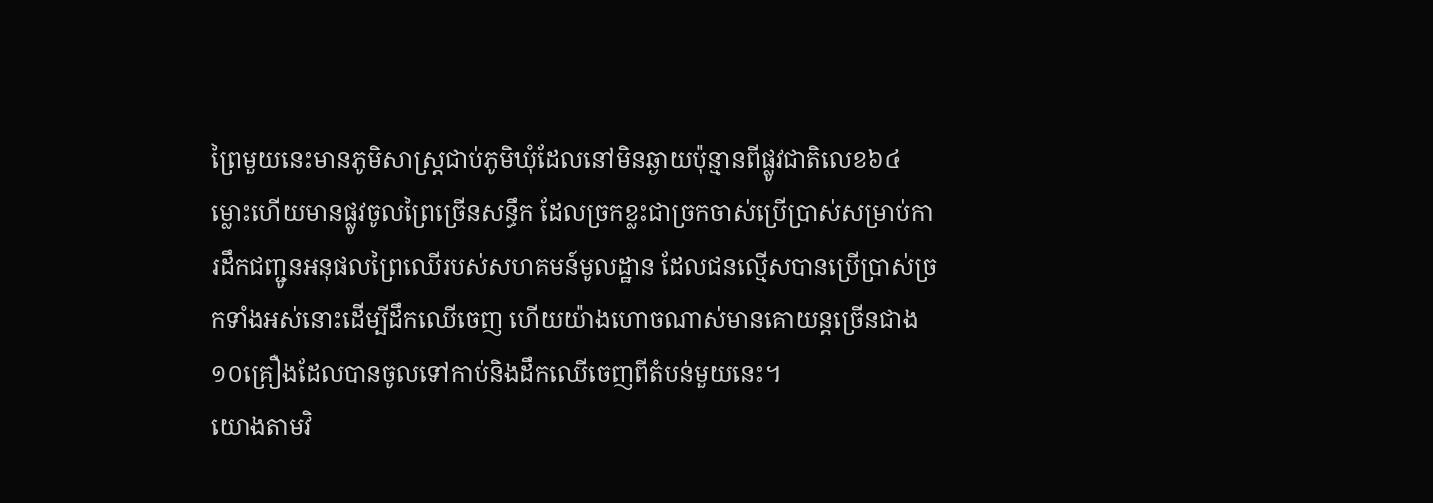ព្រៃមួយនេះមានភូមិសាស្ត្រជាប់ភូមិឃុំដែលនៅមិនឆ្ងាយប៉ុន្មានពីផ្លូវជាតិលេខ៦៤ ម្លោះហើយមានផ្លូវចូលព្រៃច្រើនសន្ធឹក ដែលច្រកខ្លះជាច្រកចាស់ប្រើប្រាស់សម្រាប់ការដឹកជញ្ជូនអនុផលព្រៃឈើរបស់សហគមន៍មូលដ្ឋាន ដែលជនល្មើសបានប្រើប្រាស់ច្រកទាំងអស់នោះដើម្បីដឹកឈើចេញ ហើយយ៉ាងហោចណាស់មានគោយន្តច្រើនជាង១០គ្រឿងដែលបានចូលទៅកាប់និងដឹកឈើចេញពីតំបន់មួយនេះ។
យោងតាមវិ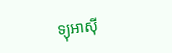ទ្យុអាស៊ី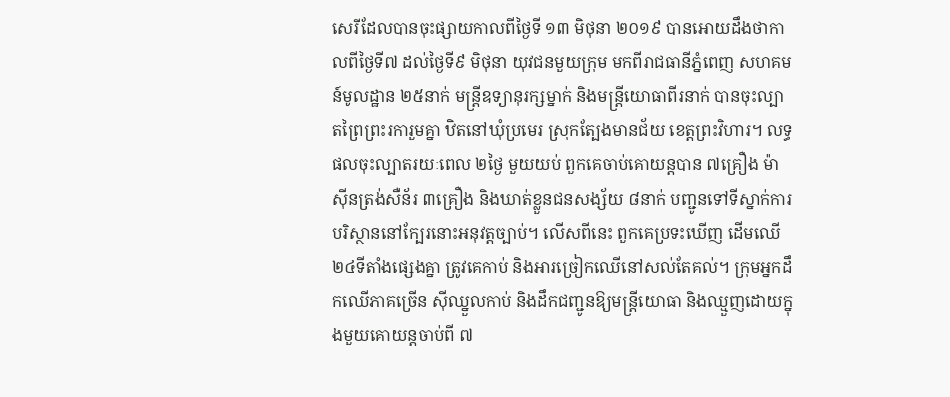សេរីដែលបានចុះផ្សាយកាលពីថ្ងៃទី ១៣ មិថុនា ២០១៩ បានអោយដឹងថាកាលពីថ្ងៃទី៧ ដល់ថ្ងៃទី៩ មិថុនា យុវជនមួយក្រុម មកពីរាជធានីភ្នំពេញ សហគមន៍មូលដ្ឋាន ២៥នាក់ មន្ត្រីឧទ្យានុរក្សម្នាក់ និងមន្ត្រីយោធាពីរនាក់ បានចុះល្បាតព្រៃព្រះរការួមគ្នា ឋិតនៅឃុំប្រមេរ ស្រុកត្បែងមានជ័យ ខេត្តព្រះវិហារ។ លទ្ធផលចុះល្បាតរយៈពេល ២ថ្ងៃ មួយយប់ ពួកគេចាប់គោយន្តបាន ៧គ្រឿង ម៉ាស៊ីនត្រង់សឺន័រ ៣គ្រឿង និងឃាត់ខ្លួនជនសង្ស័យ ៨នាក់ បញ្ជូនទៅទីស្នាក់ការបរិស្ថាននៅក្បែរនោះអនុវត្តច្បាប់។ លើសពីនេះ ពួកគេប្រទះឃើញ ដើមឈើ ២៤ទីតាំងផ្សេងគ្នា ត្រូវគេកាប់ និងអារច្រៀកឈើនៅសល់តែគល់។ ក្រុមអ្នកដឹកឈើភាគច្រើន ស៊ីឈ្នួលកាប់ និងដឹកជញ្ជូនឱ្យមន្ត្រីយោធា និងឈ្មួញដោយក្នុងមួយគោយន្តចាប់ពី ៧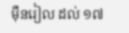ម៉ឺនរៀល ដល់ ១៧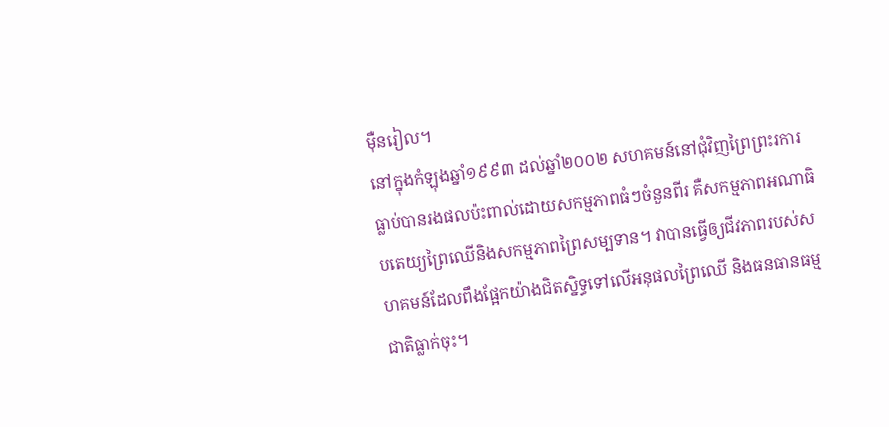ម៉ឺនរៀល។
នៅក្នុងកំឡុងឆ្នាំ១៩៩៣ ដល់ឆ្នាំ២០០២ សហគមន៍នៅជុំវិញព្រៃព្រះរការ ធ្លាប់បានរងផលប៉ះពាល់ដោយសកម្មភាពធំៗចំនួនពីរ គឺសកម្មភាពអណាធិបតេយ្យព្រៃឈើនិងសកម្មភាពព្រៃសម្បទាន។ វាបានធ្វើឲ្យជីវភាពរបស់សហគមន៍ដែលពឹងផ្អែកយ៉ាងជិតស្និទ្ធទៅលើអនុផលព្រៃឈើ និងធនធានធម្មជាតិធ្លាក់ចុះ។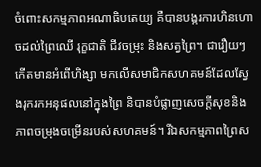ចំពោះសកម្មភាពអណាធិបតេយ្យ គឺបានបង្ករការហិនហោចដល់ព្រៃឈើ រុក្ខជាតិ ជីវចម្រុះ និងសត្វព្រៃ។ ជារឿយៗកើតមានអំពើហិង្សា មកលើសមាជិកសហគមន៍ដែលស្វែងរុករកអនុផលនៅក្នុងព្រៃ និបានបំផ្លាញសេចក្តីសុខនិងភាពចម្រុងចម្រើនរបស់សហគមន៍។ រីឯសកម្មភាពព្រៃស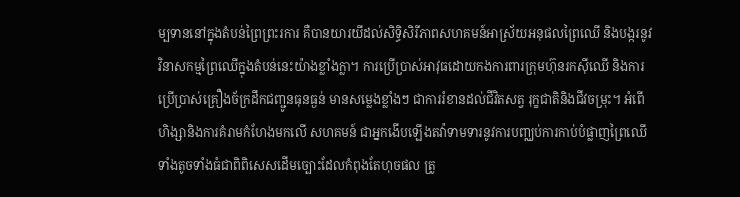ម្បទាននៅក្នុងតំបន់ព្រៃព្រះរការ គឺបានយារយីដល់សិទ្ធិសិរីភាពសហគមន៍អាស្រ័យអនុផលព្រៃឈើ និងបង្ករនូវវិនាសកម្មព្រៃឈើក្នុងតំបន់នេះយ៉ាងខ្លាំងក្លា។ ការប្រើប្រាស់អាវុធដោយកងការពារក្រុមហ៊ុនរកស៊ីឈើ និងការប្រើប្រាស់គ្រឿងច័ក្រដឹកជញ្ជូនធុនធ្ងន់ មានសម្លេងខ្លាំងៗ ជាការរំខានដល់ជីវិតសត្វ រុក្ខជាតិនិងជីវចម្រុះ។ អំពើហិង្សានិងការគំរាមកំហែងមកលើ សហគមន៍ ជាអ្នកងើបឡើងតវ៉ាទាមទារនូវការបញ្ឈប់ការកាប់បំផ្លាញព្រៃឈើទាំងតូចទាំងធំជាពិពិសេសដើមច្បោះដែលកំពុងតែហុចផល ត្រូ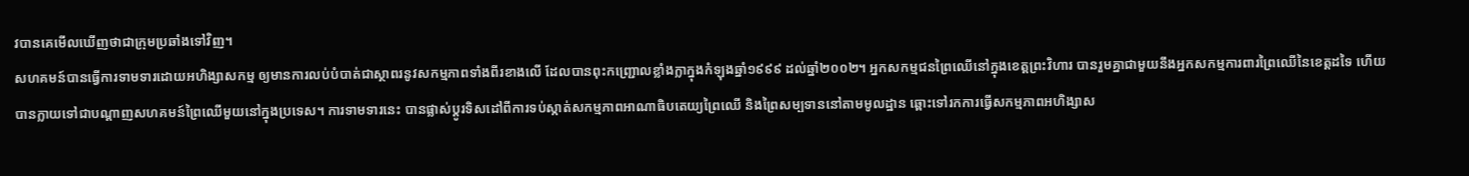វបានគេមើលឃើញថាជាក្រុមប្រឆាំងទៅវិញ។
សហគមន៍បានធ្វើការទាមទារដោយអហិង្សាសកម្ម ឲ្យមានការលប់បំបាត់ជាស្ថាពរនូវសកម្មភាពទាំងពីរខាងលើ ដែលបានពុះកញ្រ្ជោលខ្លាំងក្លាក្នុងកំឡុងឆ្នាំ១៩៩៩ ដល់ឆ្នាំ២០០២។ អ្នកសកម្មជនព្រៃឈើនៅក្នុងខេត្តព្រះវិហារ បានរួមគ្នាជាមួយនឹងអ្នកសកម្មការពារព្រៃឈើនៃខេត្តដទៃ ហើយបានក្លាយទៅជាបណ្តាញសហគមន៍ព្រៃឈើមួយនៅក្នុងប្រទេស។ ការទាមទារនេះ បានផ្លាស់ប្តូរទិសដៅពីការទប់ស្កាត់សកម្មភាពអាណាធិបតេយ្យព្រៃឈើ និងព្រៃសម្បទាននៅតាមមូលដ្ឋាន ឆ្ពោះទៅរកការធ្វើសកម្មភាពអហិង្សាស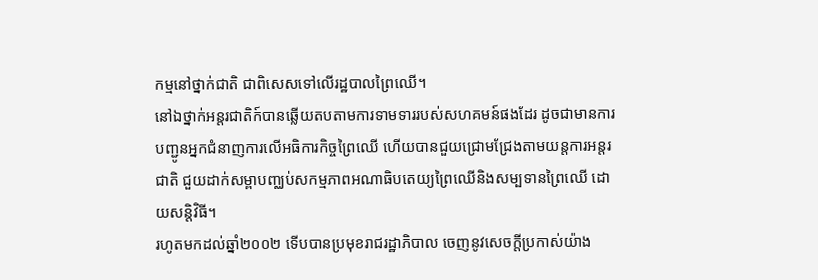កម្មនៅថ្នាក់ជាតិ ជាពិសេសទៅលើរដ្ឋបាលព្រៃឈើ។
នៅឯថ្នាក់អន្តរជាតិក៍បានឆ្លើយតបតាមការទាមទាររបស់សហគមន៍ផងដែរ ដូចជាមានការបញ្ជូនអ្នកជំនាញការលើអធិការកិច្ចព្រៃឈើ ហើយបានជួយជ្រោមជ្រែងតាមយន្តការអន្តរជាតិ ជួយដាក់សម្ពាបញ្ឈប់សកម្មភាពអណាធិបតេយ្យព្រៃឈើនិងសម្បទានព្រៃឈើ ដោយសន្តិវិធី។
រហូតមកដល់ឆ្នាំ២០០២ ទើបបានប្រមុខរាជរដ្ឋាភិបាល ចេញនូវសេចក្តីប្រកាស់យ៉ាង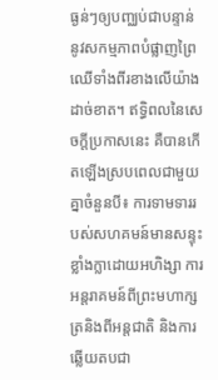ធ្ងន់ៗឲ្យបញ្ឈប់ជាបន្ទាន់នូវសកម្មភាពបំផ្លាញព្រៃឈើទាំងពីរខាងលើយ៉ាងដាច់ខាត។ ឥទ្ធិពលនៃសេចក្តីប្រកាសនេះ គឺបានកើតឡើងស្របពេលជាមួយគ្នាចំនួនបី៖ ការទាមទាររបស់សហគមន៍មានសន្ទុះខ្លាំងក្លាដោយអហិង្សា ការអន្តរាគមន៍ពីព្រះមហាក្សត្រនិងពីអន្តជាតិ និងការឆ្លើយតបជា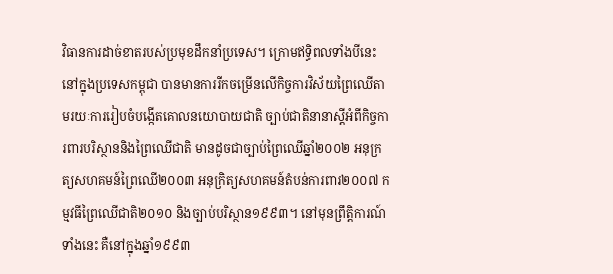វិធានការដាច់ខាតរបស់ប្រមុខដឹកនាំប្រទេស។ ក្រោមឥទ្ធិពលទាំងបីនេះ នៅក្នុងប្រទេសកម្ពុជា បានមានការរីកចម្រើនលើកិច្ចការវិស័យព្រៃឈើតាមរយៈការរៀបចំបង្កើតគោលនយោបាយជាតិ ច្បាប់ជាតិនានាស្តីអំពីកិច្ចការពារបរិស្ថាននិងព្រៃឈើជាតិ មានដូចជាច្បាប់ព្រៃឈើឆ្នាំ២០០២ អនុក្រត្យសហគមន៍ព្រៃឈើ២០០៣ អនុក្រិត្យសហគមន៍តំបន់ការពារ២០០៧ កម្មវធីព្រៃឈើជាតិ២០១០ និងច្បាប់បរិស្ថាន១៩៩៣។ នៅមុនព្រឹត្តិការណ៍ទាំងនេះ គឺនៅក្នុងឆ្នាំ១៩៩៣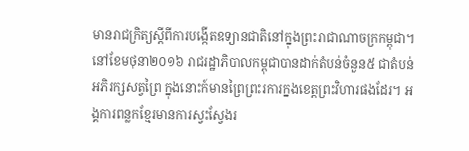មានរាជក្រិត្យស្តីពីការបង្កើតឧទ្យានជាតិនៅក្នុងព្រះរាជាណាចក្រកម្ពុជា។
នៅខែមថុនា២០១៦ រាជរដ្ឋាភិបាលកម្ពុជាបានដាក់តំបន់ចំនួន៥ ជាតំបន់អភិរក្សសត្វព្រៃ ក្នុងនោះក៍មានព្រៃព្រះរការក្នងខេត្តព្រះវិហារផងដែរ។ អង្គការពន្លកខ្មែរមានការស្វះស្វែងរ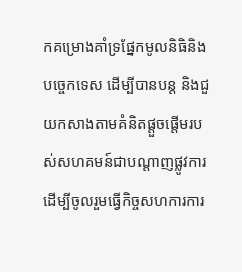កគម្រោងគាំទ្រផែ្នកមូលនិធិនិងបច្ចេកទេស ដើម្បីបានបន្ត និងជួយកសាងតាមគំនិតផ្តួចផ្តើមរបស់សហគមន៍ជាបណ្តាញផ្លូវការ ដើម្បីចូលរួមធ្វើកិច្ចសហការការ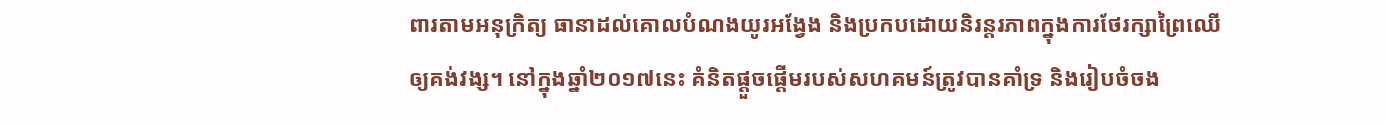ពារតាមអនុក្រិត្យ ធានាដល់គោលបំណងយូរអង្វែង និងប្រកបដោយនិរន្តរភាពក្នុងការថែរក្សាព្រៃឈើឲ្យគង់វង្ស។ នៅក្នុងឆ្នាំ២០១៧នេះ គំនិតផ្តួចផ្តើមរបស់សហគមន៍ត្រូវបានគាំទ្រ និងរៀបចំចង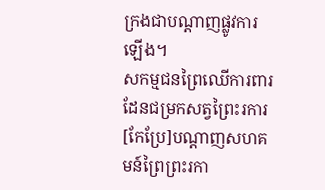ក្រងជាបណ្តាញផ្លូវការឡើង។
សកម្មជនព្រៃឈើការពារដែនជម្រកសត្វព្រៃះរការ
[កែប្រែ]បណ្តាញសហគមន៍ព្រៃព្រះរកា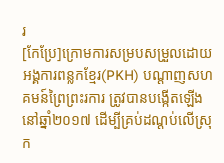រ
[កែប្រែ]ក្រោមការសម្របសម្រួលដោយអង្គការពន្លកខ្មែរ(PKH) បណ្តាញសហគមន៍ព្រៃព្រះរការ ត្រូវបានបង្កើតឡើងនៅឆ្នាំ២០១៧ ដើម្បីគ្រប់ដណ្តប់លើស្រុក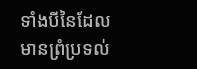ទាំងបីនៃដែលមានព្រំប្រទល់